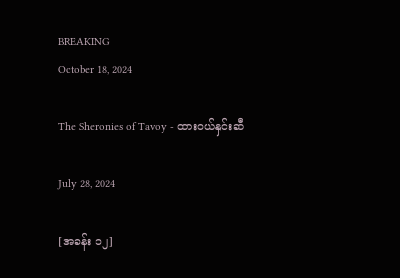BREAKING
October 18, 2024

The Sheronies of Tavoy - ထားဝယ်နှင်းဆီ

July 28, 2024

[အခန်း ၁၂]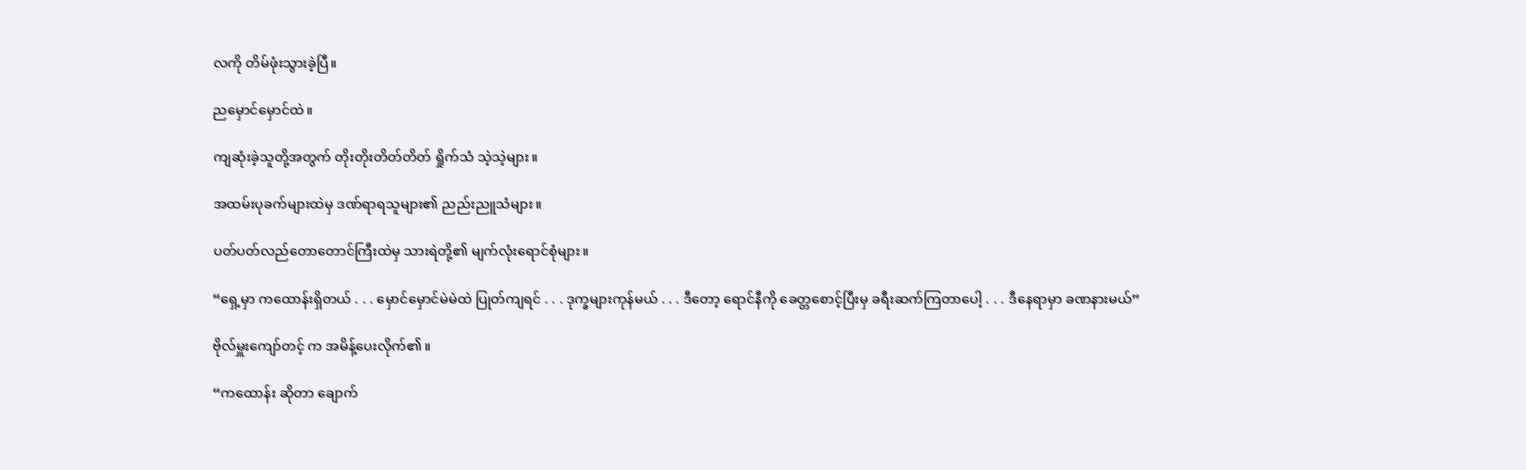လကို တိမ်ဖုံးသွားခဲ့ပြီ။

ညမှောင်မှောင်ထဲ။

ကျဆုံးခဲ့သူတို့အတွက် တိုးတိုးတိတ်တိတ် ရှိုက်သံ သဲ့သဲ့များ။

အထမ်းပုခက်များထဲမှ ဒဏ်ရာရသူများ၏ ညည်းညူသံများ။

ပတ်ပတ်လည်တောတောင်ကြီးထဲမှ သားရဲတို့၏ မျက်လုံးရောင်စုံများ။

“ရှေ့မှာ ကထောန်းရှိတယ် . . . မှောင်မှောင်မဲမဲထဲ ပြုတ်ကျရင် . . . ဒုက္ခများကုန်မယ် . . . ဒီတော့ ရောင်နီကို ခေတ္တစောင့်ပြီးမှ ခရီးဆက်ကြတာပေါ့ . . . ဒီနေရာမှာ ခဏနားမယ်”

ဗိုလ်မှူးကျော်တင့် က အမိန့်ပေးလိုက်၏။

“ကထောန်း ဆိုတာ ချောက်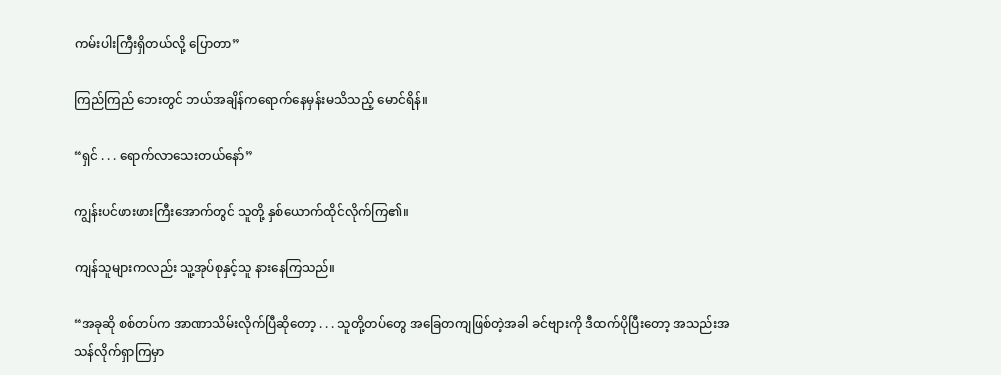ကမ်းပါးကြီးရှိတယ်လို့ ပြောတာ”

ကြည်ကြည် ဘေးတွင် ဘယ်အချိန်ကရောက်နေမှန်းမသိသည့် မောင်ရိန်။

“ရှင် . . . ရောက်လာသေးတယ်နော်”

ကျွန်းပင်ဖားဖားကြီးအောက်တွင် သူတို့ နှစ်ယောက်ထိုင်လိုက်ကြ၏။

ကျန်သူများကလည်း သူ့အုပ်စုနှင့်သူ နားနေကြသည်။

“အခုဆို စစ်တပ်က အာဏာသိမ်းလိုက်ပြီဆိုတော့ . . . သူတို့တပ်တွေ အခြေတကျဖြစ်တဲ့အခါ ခင်ဗျားကို ဒီထက်ပိုပြီးတော့ အသည်းအသန်လိုက်ရှာကြမှာ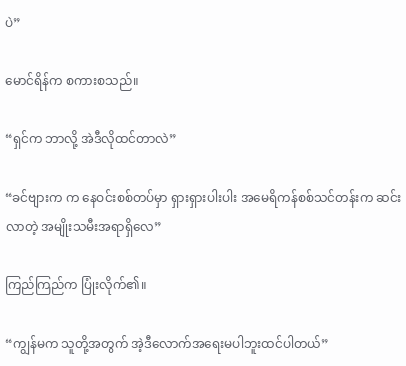ပဲ”

မောင်ရိန်က စကားစသည်။

“ရှင်က ဘာလို့ အဲဒီလိုထင်တာလဲ”

“ခင်ဗျားက က နေဝင်းစစ်တပ်မှာ ရှားရှားပါးပါး အမေရိကန်စစ်သင်တန်းက ဆင်းလာတဲ့ အမျိုးသမီးအရာရှိလေ”

ကြည်ကြည်က ပြုံးလိုက်၏။

“ကျွန်မက သူတို့အတွက် အဲ့ဒီလောက်အရေးမပါဘူးထင်ပါတယ်”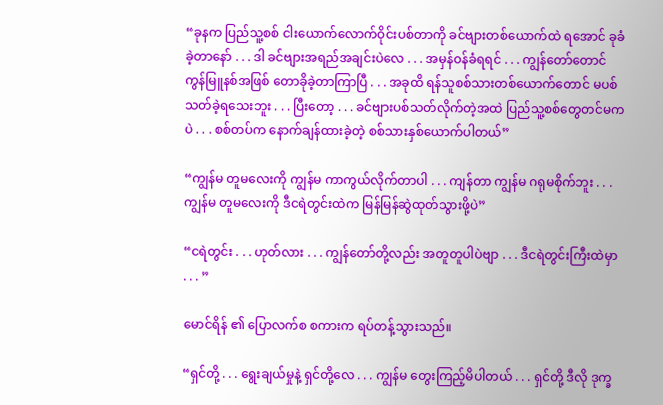“ခုနက ပြည်သူ့စစ် ငါးယောက်လောက်ဝိုင်းပစ်တာကို ခင်ဗျားတစ်ယောက်ထဲ ရအောင် ခုခံခဲ့တာနော် . . . ဒါ ခင်ဗျားအရည်အချင်းပဲလေ . . . အမှန်ဝန်ခံရရင် . . . ကျွန်တော်တောင် ကွန်မြူနစ်အဖြစ် တောခိုခဲ့တာကြာပြီ . . . အခုထိ ရန်သူစစ်သားတစ်ယောက်တောင် မပစ်သတ်ခဲ့ရသေးဘူး . . . ပြီးတော့ . . . ခင်ဗျားပစ်သတ်လိုက်တဲ့အထဲ ပြည်သူ့စစ်တွေတင်မကပဲ . . . စစ်တပ်က နောက်ချန်ထားခဲ့တဲ့ စစ်သားနှစ်ယောက်ပါတယ်”

“ကျွန်မ တူမလေးကို ကျွန်မ ကာကွယ်လိုက်တာပါ . . . ကျန်တာ ကျွန်မ ဂရုမစိုက်ဘူး . . . ကျွန်မ တူမလေးကို ဒီငရဲတွင်းထဲက မြန်မြန်ဆွဲထုတ်သွားဖို့ပဲ”

“ငရဲတွင်း . . . ဟုတ်လား . . . ကျွန်တော်တို့လည်း အတူတူပါပဲဗျာ . . . ဒီငရဲတွင်းကြီးထဲမှာ . . . ”

မောင်ရိန် ၏ ပြောလက်စ စကားက ရပ်တန့်သွားသည်။

“ရှင်တို့ . . . ရွေးချယ်မှုနဲ့ ရှင်တို့လေ . . . ကျွန်မ တွေးကြည့်မိပါတယ် . . . ရှင်တို့ ဒီလို ဒုက္ခ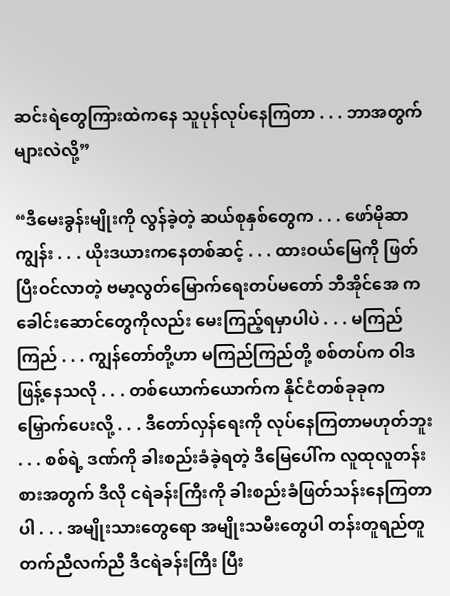ဆင်းရဲတွေကြားထဲကနေ သူပုန်လုပ်နေကြတာ . . . ဘာအတွက်များလဲလို့”

“ဒီမေးခွန်းမျိုးကို လွန်ခဲ့တဲ့ ဆယ်စုနှစ်တွေက . . . ဖော်မိုဆာကျွန်း . . . ယိုးဒယားကနေတစ်ဆင့် . . . ထားဝယ်မြေကို ဖြတ်ပြီးဝင်လာတဲ့ ဗမာ့လွတ်မြောက်ရေးတပ်မတော် ဘီအိုင်အေ က ခေါင်းဆောင်တွေကိုလည်း မေးကြည့်ရမှာပါပဲ . . . မကြည်ကြည် . . . ကျွန်တော်တို့ဟာ မကြည်ကြည်တို့ စစ်တပ်က ဝါဒဖြန့်နေသလို . . . တစ်ယောက်ယောက်က နိုင်ငံတစ်ခုခုက မြှောက်ပေးလို့ . . . ဒီတော်လှန်ရေးကို လုပ်နေကြတာမဟုတ်ဘူး . . . စစ်ရဲ့ ဒဏ်ကို ခါးစည်းခံခဲ့ရတဲ့ ဒီမြေပေါ်က လူထုလူတန်းစားအတွက် ဒီလို ငရဲခန်းကြီးကို ခါးစည်းခံဖြတ်သန်းနေကြတာပါ . . . အမျိုးသားတွေ‌ရော အမျိုးသမီးတွေပါ တန်းတူရည်တူ တက်ညီလက်ညီ ဒီငရဲခန်းကြီး ပြီး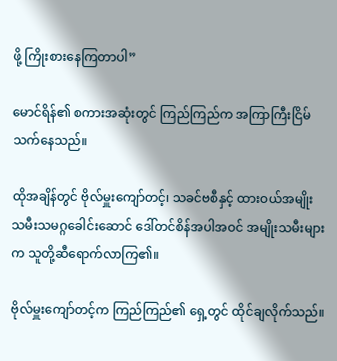ဖို့ ကြိုးစားနေကြတာပါ”

မောင်ရိန်၏ စကားအဆုံးတွင် ကြည်ကြည်က အကြာကြီးငြိမ်သက်နေသည်။

ထိုအချိန်တွင် ဗိုလ်မှူးကျော်တင့်၊ သခင်ဗစီနှင့် ထားဝယ်အမျိုးသမီးသမဂ္ဂခေါင်းဆောင် ဒေါ်တင်စိန်အပါအဝင် အမျိုးသမီးများ က သူတို့ဆီရောက်လာကြ၏။

ဗိုလ်မှူးကျော်တင့်က ကြည်ကြည်၏ ‌ရှေ့တွင် ထိုင်ချလိုက်သည်။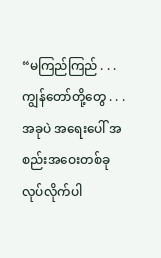“မကြည်ကြည် . . . ကျွန်တော်တို့တွေ . . . အခုပဲ အရေးပေါ် အစည်းအဝေးတစ်ခု လုပ်လိုက်ပါ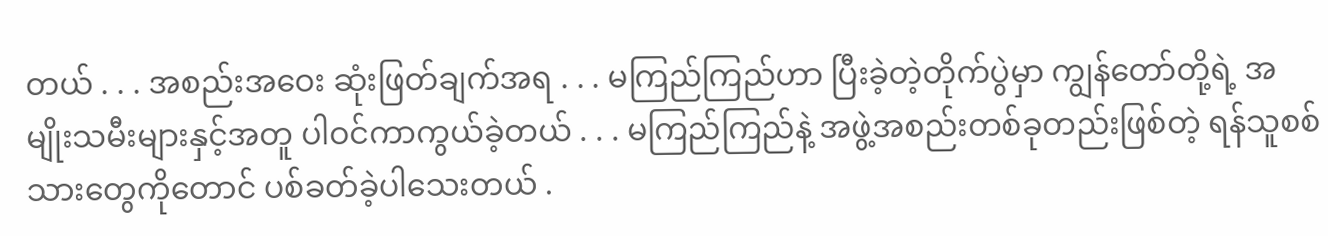တယ် . . . အစည်းအဝေး ဆုံးဖြတ်ချက်အရ . . . မကြည်ကြည်ဟာ ပြီးခဲ့တဲ့တိုက်ပွဲမှာ ကျွန်တော်တို့ရဲ့ အမျိုးသမီးများနှင့်အတူ ပါဝင်ကာကွယ်ခဲ့တယ် . . . မကြည်ကြည်နဲ့ အဖွဲ့အစည်းတစ်ခုတည်းဖြစ်တဲ့ ရန်သူစစ်သားတွေကိုတောင် ပစ်ခတ်ခဲ့ပါသေးတယ် .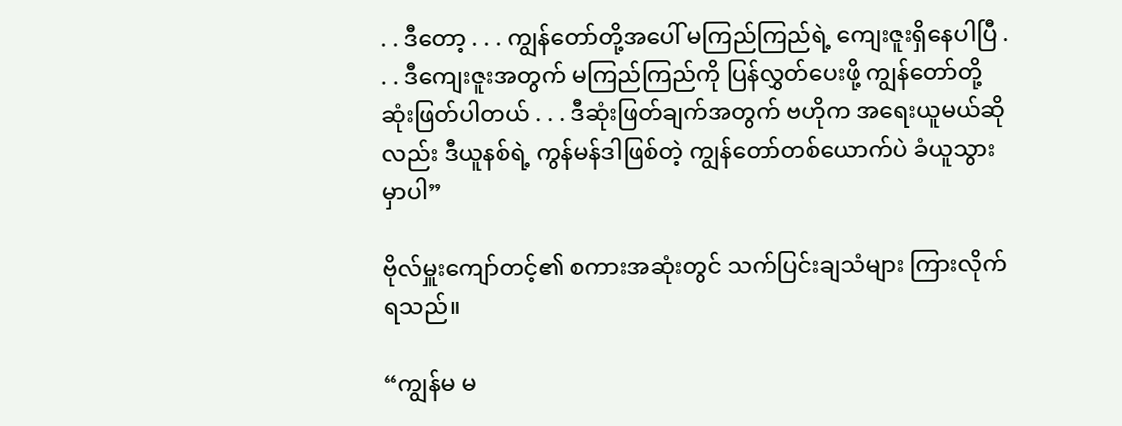. . ဒီတော့ . . . ကျွန်တော်တို့အပေါ် မကြည်ကြည်ရဲ့ ကျေးဇူးရှိနေပါပြီ . . . ဒီကျေးဇူးအတွက် မကြည်ကြည်ကို ပြန်လွှတ်ပေးဖို့ ကျွန်တော်တို့ဆုံးဖြတ်ပါတယ် . . . ဒီဆုံးဖြတ်ချက်အတွက် ဗဟိုက အရေးယူမယ်ဆိုလည်း ဒီယူနစ်ရဲ့ ကွန်မန်ဒါဖြစ်တဲ့ ကျွန်တော်တစ်ယောက်ပဲ ခံယူသွားမှာပါ”

ဗိုလ်မှူးကျော်တင့်၏ စကားအဆုံးတွင် သက်ပြင်းချသံများ ကြားလိုက်ရသည်။

“ကျွန်မ မ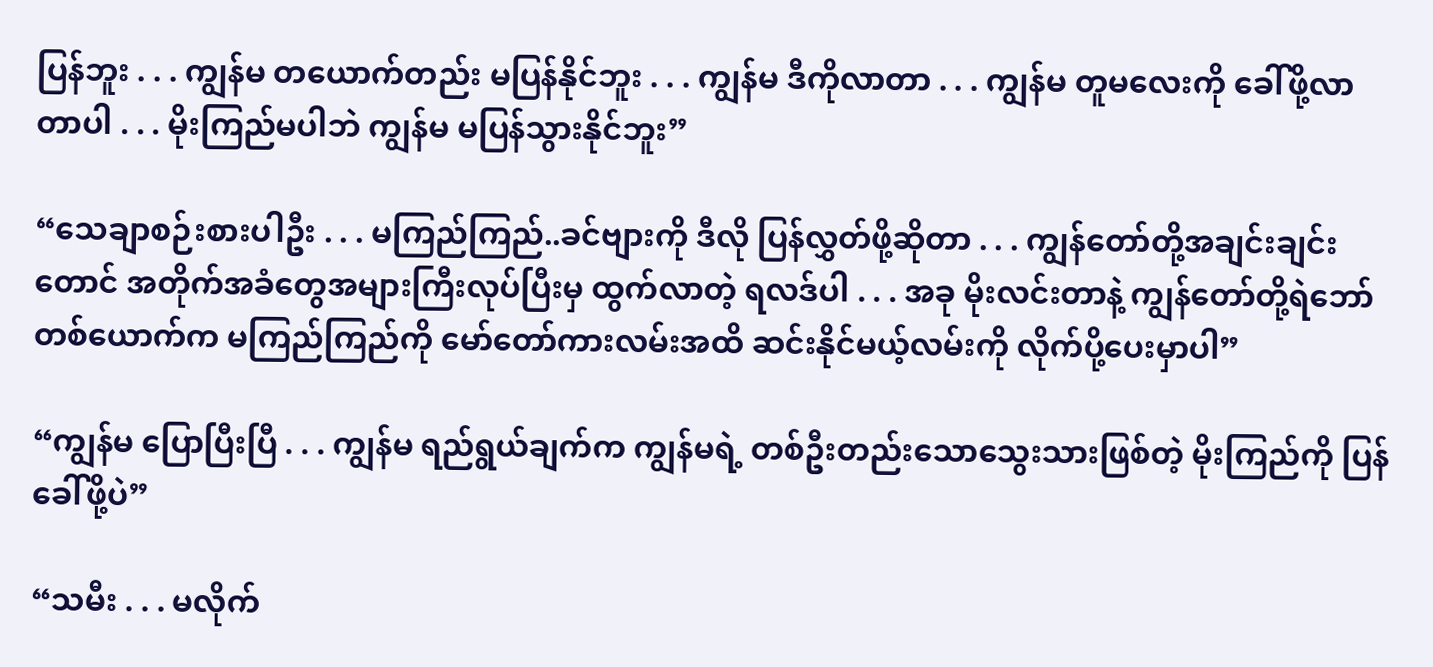ပြန်ဘူး . . . ကျွန်မ တယောက်တည်း မပြန်နိုင်ဘူး . . . ကျွန်မ ဒီကိုလာတာ . . . ကျွန်မ တူမလေးကို ခေါ်ဖို့လာတာပါ . . . မိုးကြည်မပါဘဲ ကျွန်မ မပြန်သွားနိုင်ဘူး”

“သေချာစဉ်းစားပါဦး . . . မကြည်ကြည်..ခင်ဗျားကို ဒီလို ပြန်လွှတ်ဖို့ဆိုတာ . . . ကျွန်တော်တို့အချင်းချင်းတောင် အတိုက်အခံတွေအများကြီးလုပ်ပြီးမှ ထွက်လာတဲ့ ရလဒ်ပါ . . . အခု မိုးလင်းတာနဲ့ ကျွန်တော်တို့ရဲဘော်တစ်ယောက်က မကြည်ကြည်ကို မော်တော်ကားလမ်းအထိ ဆင်းနိုင်မယ့်လမ်းကို လိုက်ပို့ပေးမှာပါ”

“ကျွန်မ ပြောပြီးပြီ . . . ကျွန်မ ရည်ရွယ်ချက်က ကျွန်မရဲ့ တစ်ဦးတည်းသောသွေးသားဖြစ်တဲ့ မိုးကြည်ကို ပြန်ခေါ်ဖို့ပဲ”

“သမီး . . . မလိုက်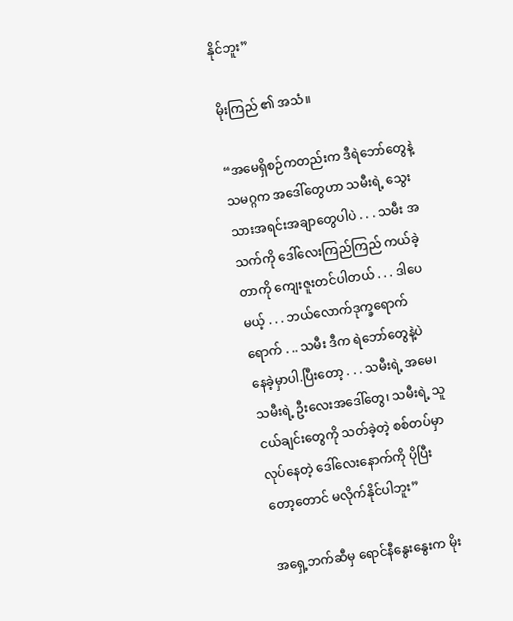နိုင်ဘူး”

မိုးကြည် ၏ အသံ။

“အမေရှိစဉ်ကတည်းက ဒီရဲဘော်တွေနဲ့ သမဂ္ဂက အဒေါ်တွေဟာ သမီးရဲ့ သွေးသားအရင်းအချာတွေပါပဲ . . . သမီး အသက်ကို ဒေါ်လေးကြည်ကြည် ကယ်ခဲ့တာကို ကျေးဇူးတင်ပါတယ် . . . ဒါပေမယ့် . . . ဘယ်လောက်ဒုက္ခရောက်ရောက် . .. သမီး ဒီက ရဲဘော်တွေနဲ့ပဲ နေခဲ့မှာပါ.ပြီးတော့ . . . သမီးရဲ့ အမေ၊ သမီးရဲ့ ဦးလေးအဒေါ်တွေ၊ သမီးရဲ့ သူငယ်ချင်းတွေကို သတ်ခဲ့တဲ့ စစ်တပ်မှာ လုပ်နေတဲ့ ဒေါ်လေးနောက်ကို ပိုပြီးတော့တောင် မလိုက်နိုင်ပါဘူး”

အရှေ့ဘက်ဆီမှ ရောင်နီနွေးနွေးက မိုး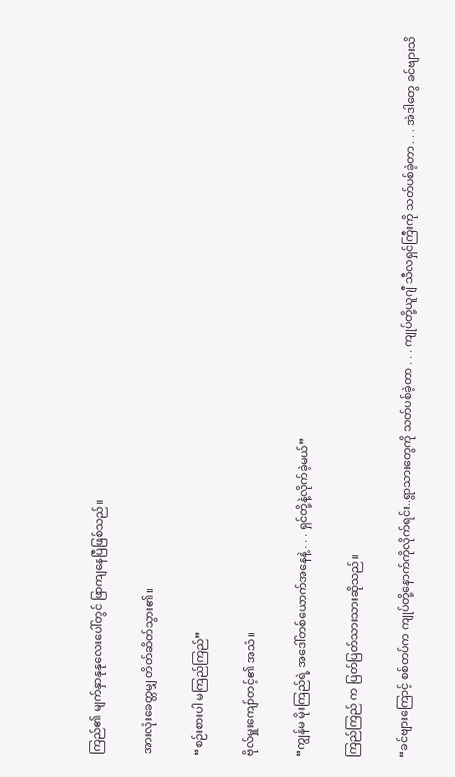ကြည်၏ မျက်နှာနုနုလေးပေါ်တွင် ဖြာကျနေပြီဖြစ်သည်။

အားလုံးခေတ္တမျှ တိတ်ဆိတ်သွား၏။

“စဉ်းစားပါ မကြည်ကြည်”

ဗိုလ်မှူးကျော်တင့်၏ အသံ။

“ကျွန်မ မိုးကြည်ရဲ့ အဒေါ်တစ်ယောက်အနေနဲ့ . . . ရှင်တို့နဲ့လိုက်ခဲ့မယ်”

ကြည်ကြည် က ပြတ်ပြတ်သားသားဆိုသည်။

“ခင်ဗျားကြောင့် စစ်တပ်က ကျုပ်တို့နောက်ကိုလိုက်ရင်း..ရွာသားတွေကို သတ်ပစ်ခဲ့တာ . . . ကျုပ်တို့ယူဂျီ သီလရှင်ကြီးကို သတ်ပစ်ခဲ့တာ . . . အဲဒါတွေ ခင်ဗျားသိ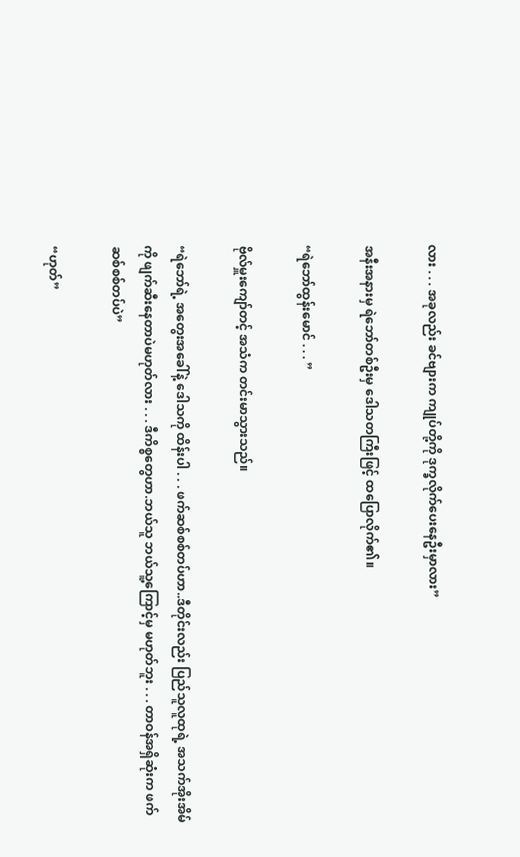လား . . . အခုလည်း ခင်ဗျားက ကျုပ်တို့ကို ဒုက္ခလိုက်ပေးနေဦးမှာလား”

အနီးအနားမှ ရဲဘော်တစ်ဦးမှ ဒေါသတကြီးဖြင့် ထပြောလိုက်၏။

“ရဲဘော်ထွန်းမောင် . . . ”

ဗိုလ်မှူးကျော်တင့် အသံက တင်းမာသွားသည်။

“ရဲဘော်ရဲ့ အတွေးအခေါ်နဲ့ ဒေါသကို ထိန်းပါ . . . ဖက်ဆစ်စစ်တပ်ဟာ..ဒီတိုင်းလည်း ပြည်သူလူထုရဲ့ အသက်အိုးအိမ်ကို ဖျက်ဆီးနေတာပဲမဟုတ်လား . . . ဒီကိစ္စတွေဟာ.ဘယ်သူ ဘယ်သူ့ကြောင့်မှ မဟုတ်ဘူး . . . တာဝန်အရှိဆုံးက ဖက်ဆစ်စစ်တပ်ပဲ”

“ဟုတ်”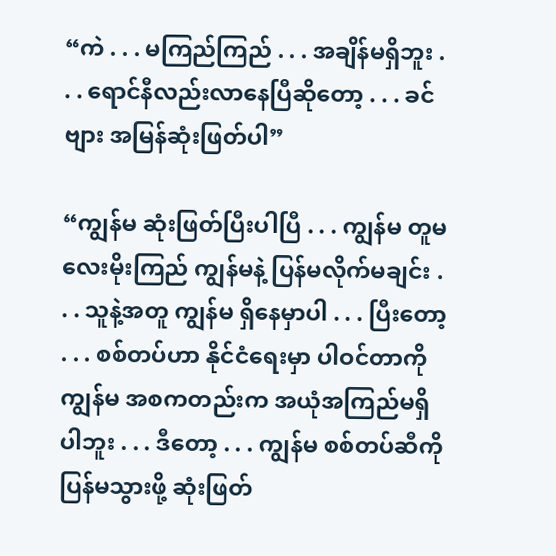“ကဲ . . . မကြည်ကြည် . . . အချိန်မရှိဘူး . . . ရောင်နီလည်းလာနေပြီဆိုတော့ . . . ခင်ဗျား အမြန်ဆုံးဖြတ်ပါ”

“ကျွန်မ ဆုံးဖြတ်ပြီးပါပြီ . . . ကျွန်မ တူမလေးမိုးကြည် ကျွန်မနဲ့ ပြန်မလိုက်မချင်း . . . သူနဲ့အတူ ကျွန်မ ရှိနေမှာပါ . . . ပြီးတော့ . . . စစ်တပ်ဟာ နိုင်ငံရေးမှာ ပါဝင်တာကို ကျွန်မ အစကတည်းက အယုံအကြည်မရှိပါဘူး . . . ဒီတော့ . . . ကျွန်မ စစ်တပ်ဆီကို ပြန်မသွားဖို့ ဆုံးဖြတ်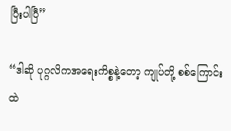ပြီးပါပြီ”

“ဒါဆို ပုဂ္ဂလိကအရေးကိစ္စနဲ့တော့ ကျုပ်တို့ စစ်ကြောင်းထဲ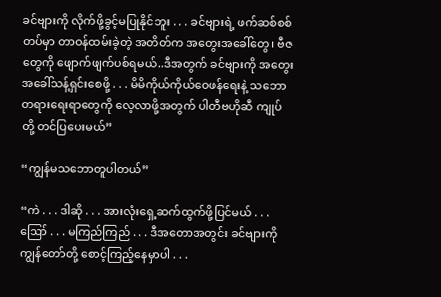ခင်ဗျားကို လိုက်ဖို့ခွင့်မပြုနိုင်ဘူး . . . ခင်ဗျားရဲ့ ဖက်ဆစ်စစ်တပ်မှာ တာဝန်ထမ်းခဲ့တဲ့ အတိတ်က အတွေးအခေါ်တွေ၊ ဗီဇတွေကို ဖျောက်ဖျက်ပစ်ရမယ်..ဒီအတွက် ခင်ဗျားကို အတွေးအခေါ်သန့်ရှင်းစေဖို့ . . . မိမိကိုယ်ကိုယ်ဝေဖန်ရေးနဲ့ သဘောတရား‌ရေးရာတွေကို လေ့လာဖို့အတွက် ပါတီဗဟိုဆီ ကျုပ်တို့ တင်ပြပေးမယ်”

“ကျွန်မသဘောတူပါတယ်”

“ကဲ . . . ဒါဆို . . . အားလုံးရှေ့ဆက်ထွက်ဖို့ပြင်မယ် . . . ဪ . . . မကြည်ကြည် . . . ဒီအတောအတွင်း ခင်ဗျားကို ကျွန်တော်တို့ စောင့်ကြည့်နေမှာပါ . . .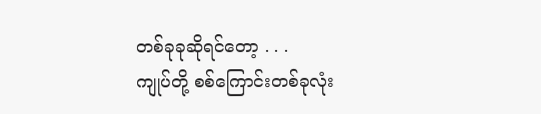တစ်ခုခုဆိုရင်တော့ . . .
ကျုပ်တို့ စစ်ကြောင်းတစ်ခုလုံး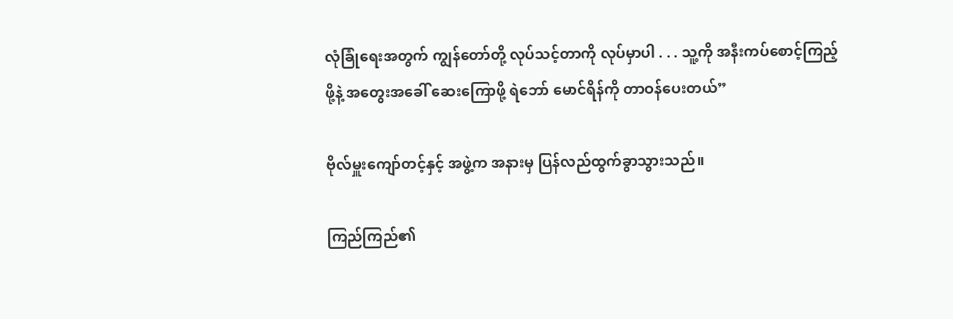လုံခြုံရေးအတွက် ကျွန်တော်တို့ လုပ်သင့်တာကို လုပ်မှာပါ . . . သူ့ကို အနီးကပ်စောင့်ကြည့်ဖို့နဲ့ အတွေးအခေါ် ဆေးကြောဖို့ ရဲဘော် မောင်ရိန်ကို တာဝန်ပေးတယ်”

ဗိုလ်မှူးကျော်တင့်နှင့် အဖွဲ့က အနားမှ ပြန်လည်ထွက်ခွာသွားသည်။

ကြည်ကြည်၏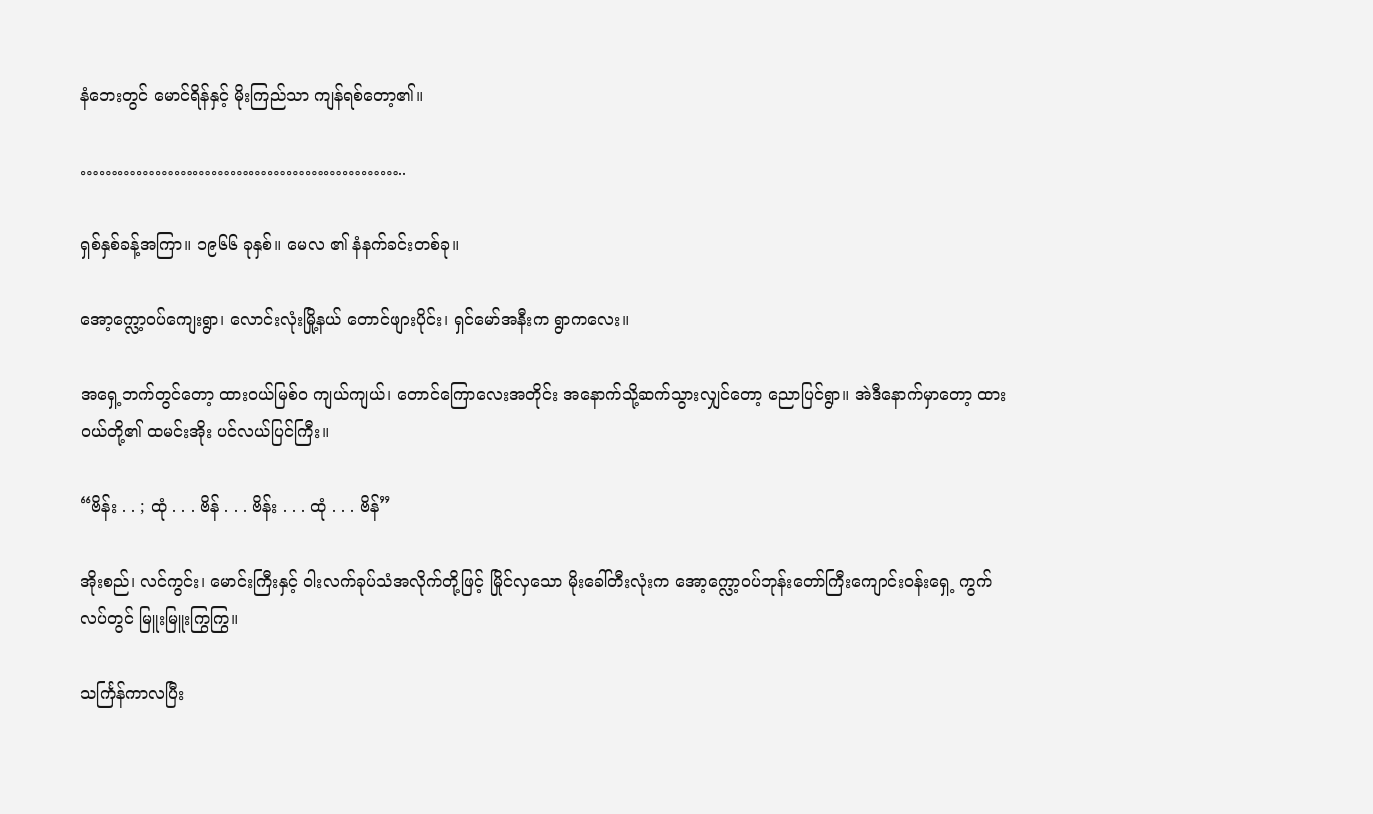နံဘေးတွင် မောင်ရိန်နှင့် မိုးကြည်သာ ကျန်ရစ်တော့၏။

……………………………………………..

ရှစ်နှစ်ခန့်အကြာ။ ၁၉၆၆ ခုနှစ်။ မေလ ၏ နံနက်ခင်းတစ်ခု။

အော့က္လော့ဝပ်ကျေးရွာ၊ လောင်းလုံးမြို့နယ် တောင်ဖျားပိုင်း၊ ရှင်မော်အနီးက ရွာကလေး။

အရှေ့ဘက်တွင်တော့ ထားဝယ်မြစ်ဝ ကျယ်ကျယ်၊ တောင်ကြောလေးအတိုင်း အနောက်သို့ဆက်သွားလျှင်တော့ ညောပြင်ရွာ။ အဲဒီနောက်မှာတော့ ထားဝယ်တို့၏ ထမင်းအိုး ပင်လယ်ပြင်ကြီး။

“ဗိန်း . . ; ထုံ . . . ဗိန် . . . ဗိန်း . . . ထုံ . . . ဗိန်”

အိုးစည်၊ လင်ကွင်း၊ မောင်းကြီးနှင့် ဝါးလက်ခုပ်သံအလိုက်တို့ဖြင့် မြိုင်လှသော မိုးခေါ်တီးလုံးက အော့က္လော့ဝပ်ဘုန်းတော်ကြီးကျောင်းဝန်းရှေ့ ကွက်လပ်တွင် မြူးမြူးကြွကြွ။

သင်္ကြန်ကာလပြီး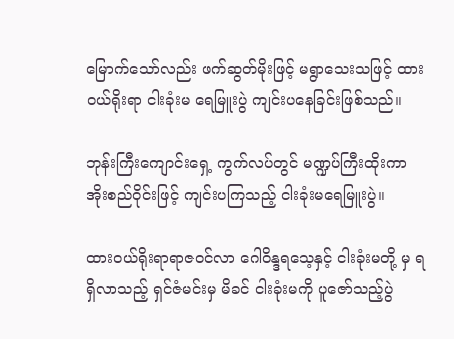မြောက်သော်လည်း ဖက်ဆွတ်မိုးဖြင့် မရွာသေးသဖြင့် ထားဝယ်ရိုးရာ ငါးခုံးမ ရေမြူးပွဲ ကျင်းပနေခြင်းဖြစ်သည်။

ဘုန်းကြီးကျောင်းရှေ့ ကွက်လပ်တွင် မဏ္ဍပ်ကြီးထိုးကာ အိုးစည်ဝိုင်းဖြင့် ကျင်းပကြသည့် ငါးခုံးမရေမြူးပွဲ။

ထားဝယ်ရိုးရာရာဇဝင်လာ ဂေါဝိန္ဒရသေ့နှင့် ငါးခုံးမတို့ မှ ရရှိလာသည့် ရှင်ဇံမင်းမှ မိခင် ငါးခုံးမကို ပူဇော်သည့်ပွဲ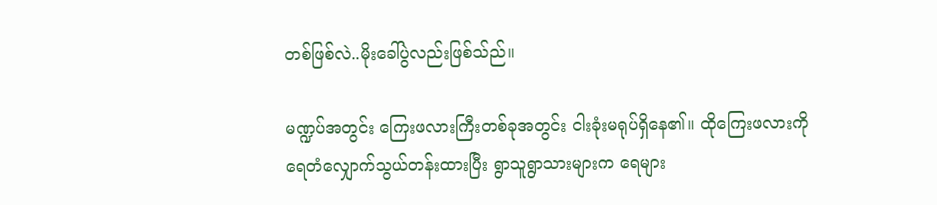တစ်ဖြစ်လဲ..မိုးခေါ်ပွဲလည်းဖြစ်သ်ည်။

မဏ္ဍပ်အတွင်း ကြေးဖလားကြီးတစ်ခုအတွင်း ငါးခုံးမရုပ်ရှိနေ၏။ ထိုကြေးဖလားကို ရေတံလျှောက်သွယ်တန်းထားပြီး ရွာသူရွာသားများက ရေများ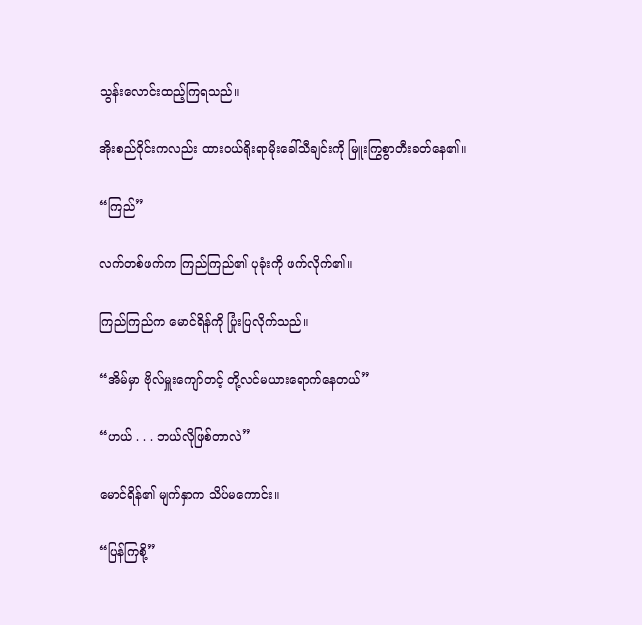သွန်းလောင်းထည့်ကြရသည်။

အိုးစည်ဝိုင်းကလည်း ထားဝယ်ရိုးရာမိုးခေါ်သီချင်းကို မြူးကြွစွာတီးခတ်နေ၏။

“ကြည်”

လက်တစ်ဖက်က ကြည်ကြည်၏ ပုခုံးကို ဖက်လိုက်၏။

ကြည်ကြည်က မောင်ရိန်ကို ပြုံးပြလိုက်သည်။

“အိမ်မှာ ဗိုလ်မှူးကျော်တင့် တို့လင်မယားရောက်နေတယ်”

“ဟယ် . . . ဘယ်လိုဖြစ်တာလဲ”

မောင်ရိန်၏ မျက်နှာက သိပ်မကောင်း။

“ပြန်ကြစို့”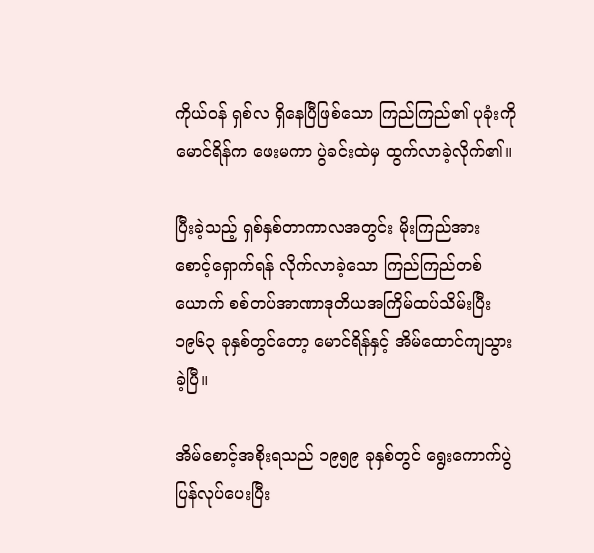ကိုယ်ဝန် ရှစ်လ ရှိနေပြီဖြစ်သော ကြည်ကြည်၏ ပုခုံးကို မောင်ရိန်က ဖေးမကာ ပွဲခင်းထဲမှ ထွက်လာခဲ့လိုက်၏။

ပြီးခဲ့သည့် ရှစ်နှစ်တာကာလအတွင်း မိုးကြည်အား စောင့်ရှောက်ရန် လိုက်လာခဲ့သော ကြည်ကြည်တစ်ယောက် စစ်တပ်အာဏာဒုတိယအကြိမ်ထပ်သိမ်းပြီး ၁၉၆၃ ခုနှစ်တွင်တော့ မောင်ရိန်နှင့် အိမ်ထောင်ကျသွားခဲ့ပြီ။

အိမ်စောင့်အစိုးရသည် ၁၉၅၉ ခုနှစ်တွင် ရွေးကောက်ပွဲပြန်လုပ်ပေးပြီး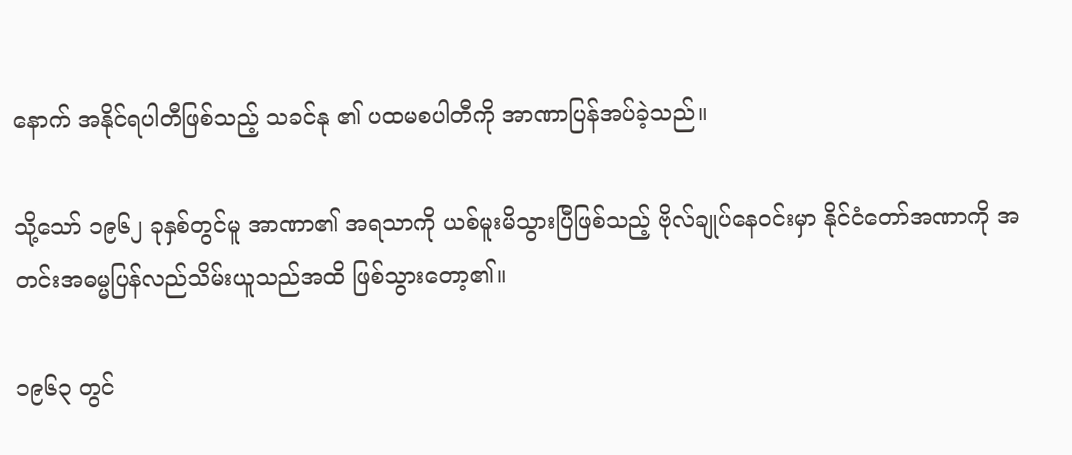နောက် အနိုင်ရပါတီဖြစ်သည့် သခင်နု ၏ ပထမစပါတီကို အာဏာပြန်အပ်ခဲ့သည်။

သို့သော် ၁၉၆၂ ခုနှစ်တွင်မူ အာဏာ၏ အရသာကို ယစ်မူးမိသွားပြီဖြစ်သည့် ဗိုလ်ချုပ်နေဝင်းမှာ နိုင်ငံတော်အဏာကို အတင်းအဓမ္မပြန်လည်သိမ်းယူသည်အထိ ဖြစ်သွားတော့၏။

၁၉၆၃ တွင်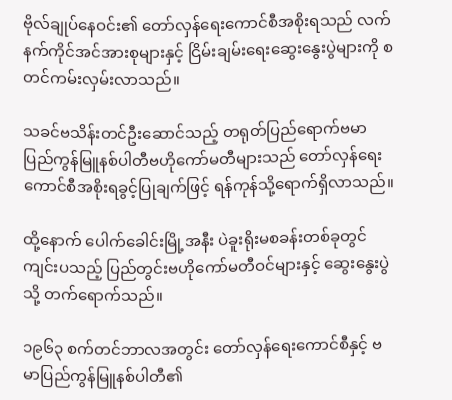ဗိုလ်ချုပ်နေဝင်း၏ တော်လှန်ရေးကောင်စီအစိုးရသည် လက်နက်ကိုင်အင်အားစုများနှင့် ငြိမ်းချမ်းရေးဆွေးနွေးပွဲများကို စတင်ကမ်းလှမ်းလာသည်။

သခင်ဗသိန်းတင်ဦးဆောင်သည့် တရုတ်ပြည်ရောက်ဗမာပြည်ကွန်မြူနစ်ပါတီဗဟိုကော်မတီများသည် တော်လှန်ရေးကောင်စီအစိုးရခွင့်ပြုချက်ဖြင့် ရန်ကုန်သို့ရောက်ရှိလာသည်။

ထို့နောက် ပေါက်ခေါင်းမြို့အနီး ပဲခူးရိုးမစခန်းတစ်ခုတွင်ကျင်းပသည့် ပြည်တွင်းဗဟိုကော်မတီဝင်များနှင့် ဆွေးနွေးပွဲသို့ တက်ရောက်သည်။

၁၉၆၃ စက်တင်ဘာလအတွင်း တော်လှန်ရေးကောင်စီနှင့် ဗမာပြည်ကွန်မြူနစ်ပါတီ၏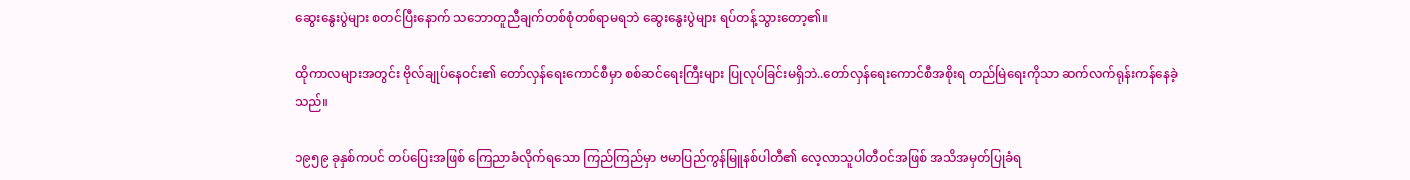ဆွေးနွေးပွဲများ စတင်ပြီးနောက် သဘောတူညီချက်တစ်စုံတစ်ရာမရဘဲ ဆွေးနွေးပွဲများ ရပ်တန့်သွားတော့၏။

ထိုကာလများအတွင်း ဗိုလ်ချုပ်နေဝင်း၏ တော်လှန်ရေးကောင်စီမှာ စစ်ဆင်ရေးကြီးများ ပြုလုပ်ခြင်းမရှိဘဲ..တော်လှန်ရေးကောင်စီအစိုးရ တည်မြဲရေးကိုသာ ဆက်လက်ရုန်းကန်နေခဲ့သည်။

၁၉၅၉ ခုနှစ်ကပင် တပ်ပြေးအဖြစ် ကြေညာခံလိုက်ရသော ကြည်ကြည်မှာ ဗမာပြည်ကွန်မြူနစ်ပါတီ၏ လေ့လာသူပါတီဝင်အဖြစ် အသိအမှတ်ပြုခံရ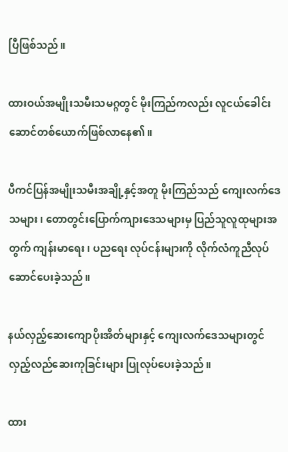ပြီဖြစ်သည်။

ထားဝယ်အမျိုးသမီးသမဂ္ဂတွင် မိုးကြည်ကလည်း လူငယ်ခေါင်းဆောင်တစ်ယောက်ဖြစ်လာနေ၏။

ပီကင်ပြန်အမျိုးသမီးအချို့နှင့်အတူ မိုးကြည်သည် ကျေးလက်ဒေသများ၊ တောတွင်းပြောက်ကျားဒေသများမှ ပြည်သူလူထုများအတွက် ကျန်းမာရေး၊ ပညရေး လုပ်ငန်းများကို လိုက်လံကူညီလုပ်ဆောင်ပေးခဲ့သည်။

နယ်လှည့်ဆေးကျောပိုးအိတ်များနှင့် ကျေးလက်ဒေသများတွင်လှည့်လည်ဆေးကုခြင်းများ ပြုလုပ်ပေးခဲ့သည်။

ထား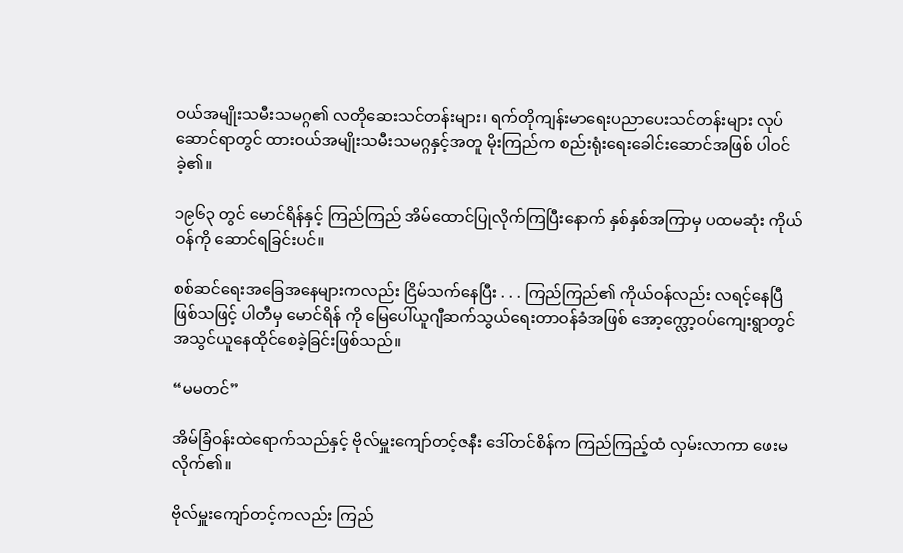ဝယ်အမျိုးသမီးသမဂ္ဂ၏ လတိုဆေးသင်တန်းများ၊ ရက်တိုကျန်းမာရေးပညာပေးသင်တန်းများ လုပ်ဆောင်ရာတွင် ထားဝယ်အမျိုးသမီးသမဂ္ဂနှင့်အတူ မိုးကြည်က စည်းရုံးရေးခေါင်းဆောင်အဖြစ် ပါဝင်ခဲ့၏။

၁၉၆၃ တွင် မောင်ရိန်နှင့် ကြည်ကြည် အိမ်ထောင်ပြုလိုက်ကြပြီးနောက် နှစ်နှစ်အကြာမှ ပထမဆုံး ကိုယ်ဝန်ကို ဆောင်ရခြင်းပင်။

စစ်ဆင်ရေးအခြေအနေများကလည်း ငြိမ်သက်နေပြီး . . . ကြည်ကြည်၏ ကိုယ်ဝန်လည်း လရင့်နေပြီဖြစ်သဖြင့် ပါတီမှ မောင်ရိန် ကို မြေပေါ်ယူဂျီဆက်သွယ်ရေးတာဝန်ခံအဖြစ် အော့က္လော့ဝပ်ကျေးရွာတွင် အသွင်ယူနေထိုင်စေခဲ့ခြင်းဖြစ်သည်။

“မမတင်”

အိမ်ခြံဝန်းထဲရောက်သည်နှင့် ဗိုလ်မှူးကျော်တင့်ဇနီး ဒေါ်တင်စိန်က ကြည်ကြည့်ထံ လှမ်းလာကာ ဖေးမလိုက်၏။

ဗိုလ်မှူးကျော်တင့်ကလည်း ကြည်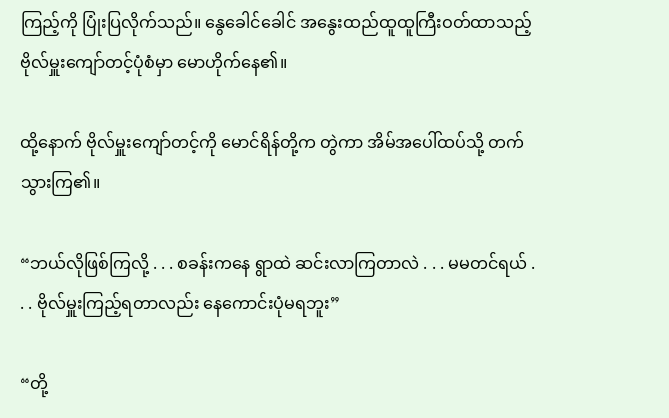ကြည့်ကို ပြုံးပြလိုက်သည်။ နွေခေါင်ခေါင် အနွေးထည်ထူထူကြီးဝတ်ထာသည့် ဗိုလ်မှူးကျော်တင့်ပုံစံမှာ မောဟိုက်နေ၏။

ထို့နောက် ဗိုလ်မှူးကျော်တင့်ကို မောင်ရိန်တို့က တွဲကာ အိမ်အပေါ်ထပ်သို့ တက်သွားကြ၏။

“ဘယ်လိုဖြစ်ကြလို့ . . . စခန်းကနေ ရွာထဲ ဆင်းလာကြတာလဲ . . . မမတင်ရယ် . . . ဗိုလ်မှူးကြည့်ရတာလည်း နေကောင်းပုံမရဘူး”

“တို့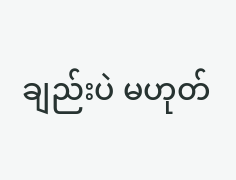ချည်းပဲ မဟုတ်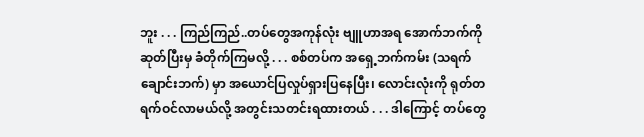ဘူး . . . ကြည်ကြည်..တပ်တွေအကုန်လုံး ဗျူဟာအရ အောက်ဘက်ကိုဆုတ်ပြီးမှ ခံတိုက်ကြမလို့ . . . စစ်တပ်က အရှေ့ဘက်ကမ်း (သရက်ချောင်းဘက်) မှာ အယောင်ပြလှုပ်ရှားပြနေပြီး၊ လောင်းလုံးကို ရုတ်တရက်ဝင်လာမယ်လို့ အတွင်းသတင်းရထားတယ် . . . ဒါကြောင့် တပ်တွေ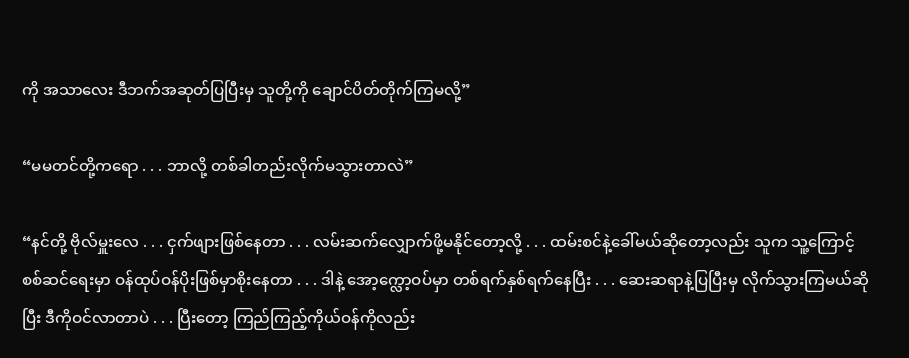ကို အသာလေး ဒီဘက်အဆုတ်ပြပြီးမှ သူတို့ကို ချောင်ပိတ်တိုက်ကြမလို့”

“မမတင်တို့ကရော . . . ဘာလို့ တစ်ခါတည်းလိုက်မသွားတာလဲ”

“နင်တို့ ဗိုလ်မှူးလေ . . . ငှက်ဖျားဖြစ်နေတာ . . . လမ်းဆက်လျှောက်ဖို့မနိုင်တော့လို့ . . . ထမ်းစင်နဲ့ခေါ်မယ်ဆိုတော့လည်း သူက သူ့ကြောင့် စစ်ဆင်ရေးမှာ ဝန်ထုပ်ဝန်ပိုးဖြစ်မှာစိုးနေတာ . . . ဒါနဲ့ အော့က္လော့ဝပ်မှာ တစ်ရက်နှစ်ရက်နေပြီး . . . ဆေးဆရာနဲ့ပြပြီးမှ လိုက်သွားကြမယ်ဆိုပြီး ဒီကိုဝင်လာတာပဲ . . . ပြီးတော့ ကြည်ကြည့်ကိုယ်ဝန်ကိုလည်း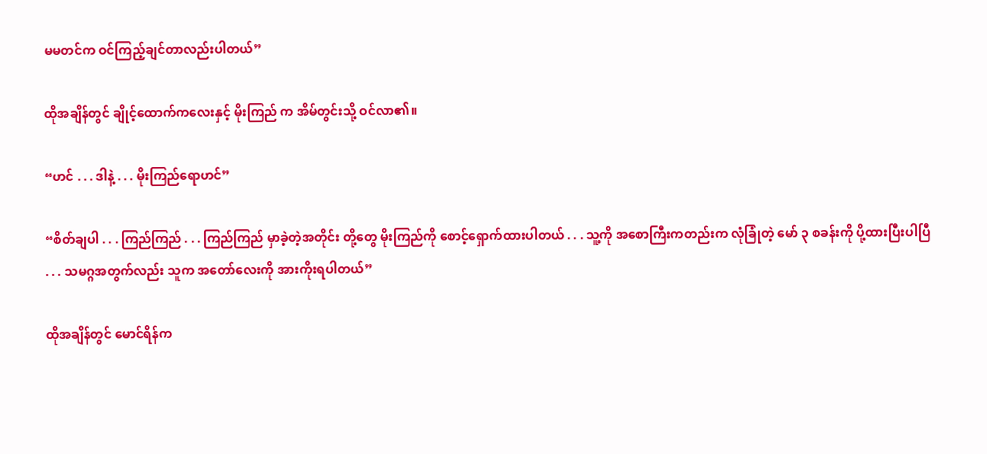မမတင်က ဝင်ကြည့်ချင်တာလည်းပါတယ်”

ထိုအချိန်တွင် ချိုင့်ထောက်ကလေးနှင့် မိုးကြည် က အိမ်တွင်းသို့ ဝင်လာ၏။

“ဟင် . . . ဒါနဲ့ . . . မိုးကြည်ရောဟင်”

“စိတ်ချပါ . . . ကြည်ကြည် . . . ကြည်ကြည် မှာခဲ့တဲ့အတိုင်း တို့တွေ မိုးကြည်ကို စောင့်ရှောက်ထားပါတယ် . . . သူ့ကို အစောကြီးကတည်းက လုံခြုံတဲ့ မော် ၃ စခန်းကို ပို့ထားပြီးပါပြီ . . . သမဂ္ဂအတွက်လည်း သူက အတော်‌လေးကို အားကိုးရပါတယ်”

ထိုအချိန်တွင် မောင်ရိန်က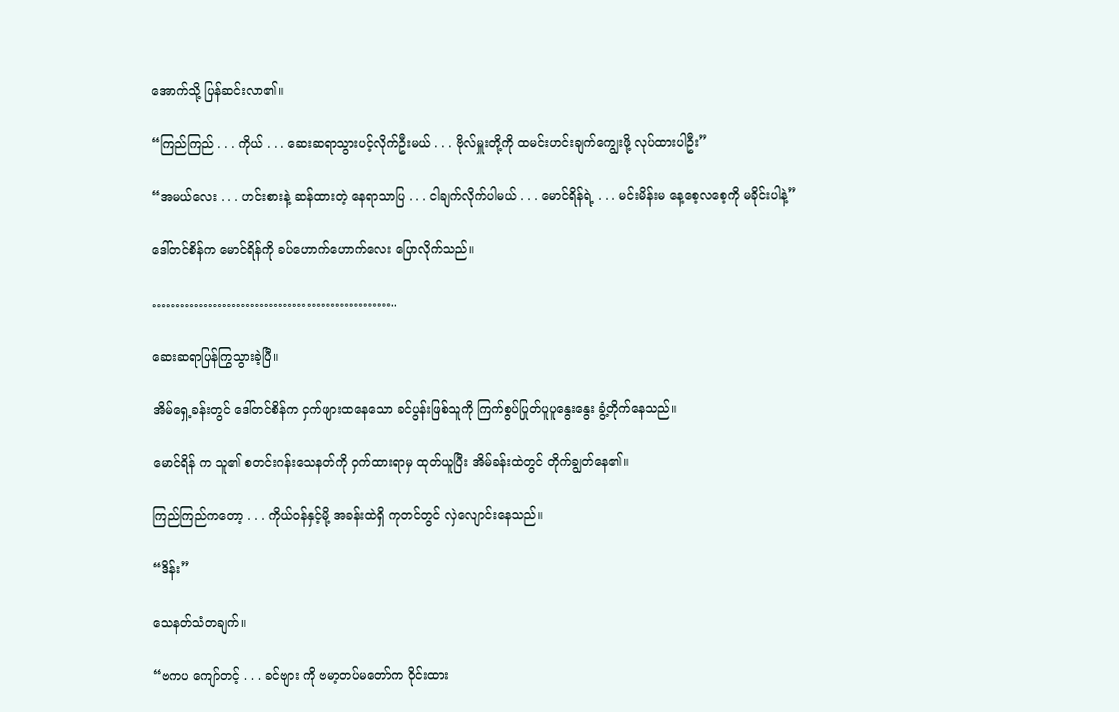အောက်သို့ ပြန်ဆင်းလာ၏။

“ကြည်ကြည် . . . ကိုယ် . . . ဆေးဆရာသွားပင့်လိုက်ဦးမယ် . . . ဗိုလ်မှူးတို့ကို ထမင်းဟင်းချက်ကျွေးဖို့ လုပ်ထားပါဦး”

“အမယ်လေး . . . ဟင်းစားနဲ့ ဆန်ထားတဲ့ နေရာသာပြ . . . ငါချက်လိုက်ပါမယ် . . . မောင်ရိန်ရဲ့ . . . မင်းမိန်းမ နေ့စေ့လစေ့ကို မခိုင်းပါနဲ့”

ဒေါ်တင်စိန်က မောင်ရိန်ကို ခပ်ဟောက်ဟောက်လေး ပြောလိုက်သည်။

……………………………………………..

ဆေးဆရာပြန်ကြွသွားခဲ့ပြီ။

အိမ်ရှေ့ခန်းတွင် ဒေါ်တင်စိန်က ငှက်ဖျားထနေသော ခင်ပွန်းဖြစ်သူကို ကြက်စွပ်ပြုတ်ပူပူနွေးနွေး ခွံ့တိုက်နေသည်။

မောင်ရိန် က သူ၏ စတင်းဂန်းသေနတ်ကို ဝှက်ထားရာမှ ထုတ်ယူပြီး အိမ်ခန်းထဲတွင် တိုက်ချွတ်နေ၏။

ကြည်ကြည်ကတော့ . . . ကိုယ်ဝန်နှင့်မို့ အခန်းထဲရှိ ကုတင်တွင် လှဲလျောင်းနေသည်။

“ဒိန်း”

သေနတ်သံတချက်။

“ဗကပ ကျော်တင့် . . . ခင်ဗျား ကို ဗမာ့တပ်မတော်က ဝိုင်းထား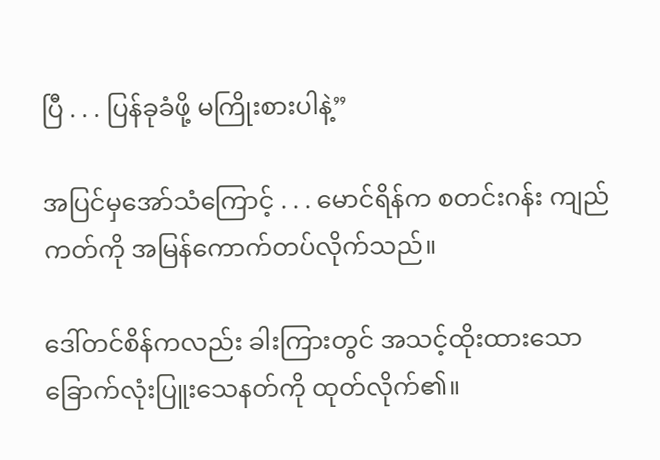ပြီ . . . ပြန်ခုခံဖို့ မကြိုးစားပါနဲ့”

အပြင်မှအော်သံကြောင့် . . . မောင်ရိန်က စတင်းဂန်း ကျည်ကတ်ကို အမြန်ကောက်တပ်လိုက်သည်။

ဒေါ်တင်စိန်ကလည်း ခါးကြားတွင် အသင့်ထိုးထားသော ခြောက်လုံးပြူးသေနတ်ကို ထုတ်လိုက်၏။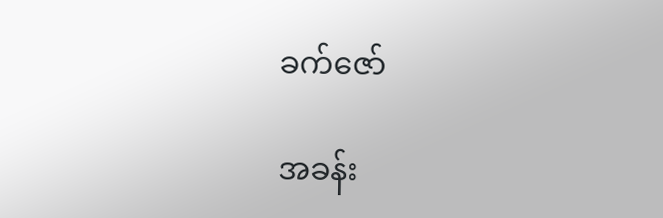ခက်ဇော်

အခန်း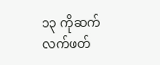၁၃ ကိုဆက်လက်ဖတ်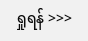ရှုရန် >>>